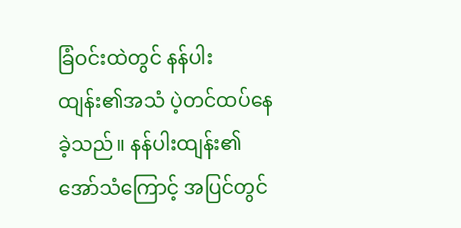ခြံဝင်းထဲတွင် နန်ပါးထျန်း၏အသံ ပဲ့တင်ထပ်နေခဲ့သည်။ နန်ပါးထျန်း၏အော်သံကြောင့် အပြင်တွင်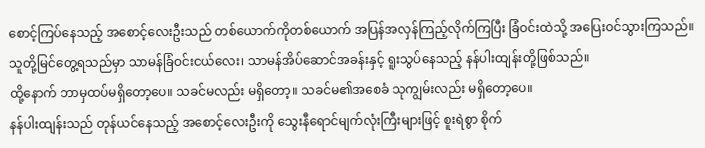စောင့်ကြပ်နေသည့် အစောင့်လေးဦးသည် တစ်ယောက်ကိုတစ်ယောက် အပြန်အလှန်ကြည့်လိုက်ကြပြီး ခြံဝင်းထဲသို့ အပြေးဝင်သွားကြသည်။
သူတို့မြင်တွေ့ရသည်မှာ သာမန်ခြံဝင်းငယ်လေး၊ သာမန်အိပ်ဆောင်အခန်းနှင့် ရူးသွပ်နေသည့် နန်ပါးထျန်းတို့ဖြစ်သည်။
ထို့နောက် ဘာမှထပ်မရှိတော့ပေ။ သခင်မလည်း မရှိတော့။ သခင်မ၏အစေခံ သုကျွမ်းလည်း မရှိတော့ပေ။
နန်ပါးထျန်းသည် တုန်ယင်နေသည့် အစောင့်လေးဦးကို သွေးနီရောင်မျက်လုံးကြီးများဖြင့် စူးရဲစွာ စိုက်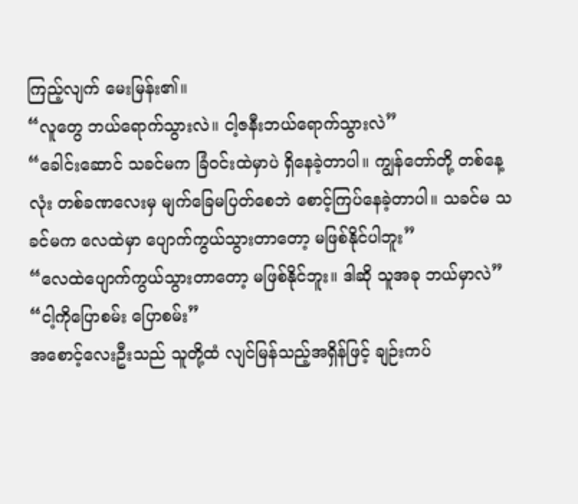ကြည့်လျက် မေးမြန်း၏။
“လူတွေ ဘယ်ရောက်သွားလဲ။ ငါ့ဇနီးဘယ်ရောက်သွားလဲ”
“ခေါင်းဆောင် သခင်မက ခြံဝင်းထဲမှာပဲ ရှိနေခဲ့တာပါ။ ကျွန်တော်တို့ တစ်နေ့လုံး တစ်ခဏလေးမှ မျက်ခြေမပြတ်စေဘဲ စောင့်ကြပ်နေခဲ့တာပါ။ သခင်မ သခင်မက လေထဲမှာ ပျောက်ကွယ်သွားတာတော့ မဖြစ်နိုင်ပါဘူး”
“လေထဲပျောက်ကွယ်သွားတာတော့ မဖြစ်နိုင်ဘူး။ ဒါဆို သူအခု ဘယ်မှာလဲ”
“ငါ့ကိုပြောစမ်း ပြောစမ်း”
အစောင့်လေးဦးသည် သူတို့ထံ လျင်မြန်သည့်အရှိန်ဖြင့် ချဉ်းကပ်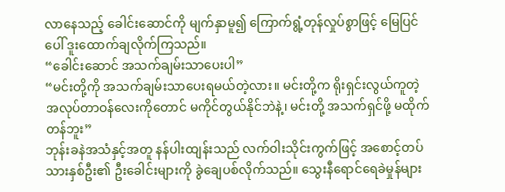လာနေသည့် ခေါင်းဆောင်ကို မျက်နှာမူ၍ ကြောက်ရွံ့တုန်လှုပ်စွာဖြင့် မြေပြင်ပေါ် ဒူးထောက်ချလိုက်ကြသည်။
“ခေါင်းဆောင် အသက်ချမ်းသာပေးပါ”
“မင်းတို့ကို အသက်ချမ်းသာပေးရမယ်တဲ့လား။ မင်းတို့က ရိုးရှင်းလွယ်ကူတဲ့ အလုပ်တာဝန်လေးကိုတောင် မကိုင်တွယ်နိုင်ဘဲနဲ့၊ မင်းတို့ အသက်ရှင်ဖို့ မထိုက်တန်ဘူး”
ဘုန်းခနဲအသံနှင့်အတူ နန်ပါးထျန်းသည် လက်ဝါးသိုင်းကွက်ဖြင့် အစောင့်တပ်သားနှစ်ဦး၏ ဦးခေါင်းများကို ခွဲချေပစ်လိုက်သည်။ သွေးနီရောင်ရေခဲမှုန်များ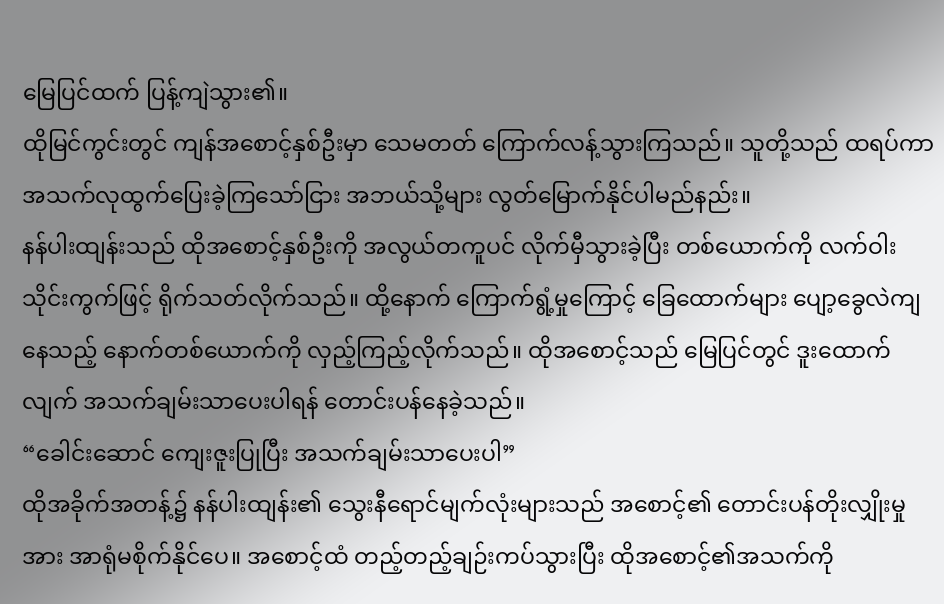မြေပြင်ထက် ပြန့်ကျဲသွား၏။
ထိုမြင်ကွင်းတွင် ကျန်အစောင့်နှစ်ဦးမှာ သေမတတ် ကြောက်လန့်သွားကြသည်။ သူတို့သည် ထရပ်ကာ အသက်လုထွက်ပြေးခဲ့ကြသော်ငြား အဘယ်သို့များ လွတ်မြောက်နိုင်ပါမည်နည်း။
နန်ပါးထျန်းသည် ထိုအစောင့်နှစ်ဦးကို အလွယ်တကူပင် လိုက်မှီသွားခဲ့ပြီး တစ်ယောက်ကို လက်ဝါးသိုင်းကွက်ဖြင့် ရိုက်သတ်လိုက်သည်။ ထို့နောက် ကြောက်ရွံ့မှုကြောင့် ခြေထောက်များ ပျော့ခွေလဲကျနေသည့် နောက်တစ်ယောက်ကို လှည့်ကြည့်လိုက်သည်။ ထိုအစောင့်သည် မြေပြင်တွင် ဒူးထောက်လျက် အသက်ချမ်းသာပေးပါရန် တောင်းပန်နေခဲ့သည်။
“ခေါင်းဆောင် ကျေးဇူးပြုပြီး အသက်ချမ်းသာပေးပါ”
ထိုအခိုက်အတန့်၌ နန်ပါးထျန်း၏ သွေးနီရောင်မျက်လုံးများသည် အစောင့်၏ တောင်းပန်တိုးလျှိုးမှုအား အာရုံမစိုက်နိုင်ပေ။ အစောင့်ထံ တည့်တည့်ချဉ်းကပ်သွားပြီး ထိုအစောင့်၏အသက်ကို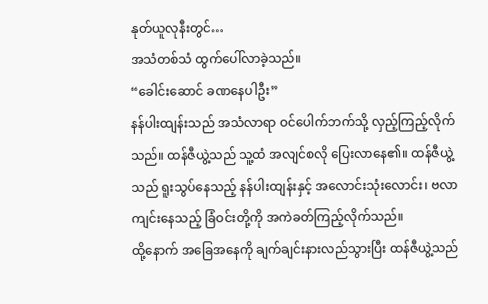နုတ်ယူလုနီးတွင်…
အသံတစ်သံ ထွက်ပေါ်လာခဲ့သည်။
“ခေါင်းဆောင် ခဏနေပါဦး”
နန်ပါးထျန်းသည် အသံလာရာ ဝင်ပေါက်ဘက်သို့ လှည့်ကြည့်လိုက်သည်။ ထန်ဇီယွဲ့သည် သူ့ထံ အလျင်စလို ပြေးလာနေ၏။ ထန်ဇီယွဲ့သည် ရူးသွပ်နေသည့် နန်ပါးထျန်းနှင့် အလောင်းသုံးလောင်း၊ ဗလာကျင်းနေသည့် ခြံဝင်းတို့ကို အကဲခတ်ကြည့်လိုက်သည်။
ထို့နောက် အခြေအနေကို ချက်ချင်းနားလည်သွားပြီး ထန်ဇီယွဲ့သည်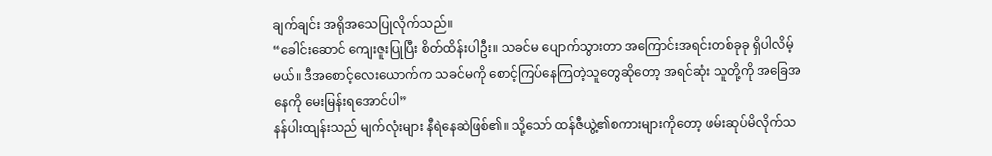ချက်ချင်း အရိုအသေပြုလိုက်သည်။
“ခေါင်းဆောင် ကျေးဇူးပြုပြီး စိတ်ထိန်းပါဦး။ သခင်မ ပျောက်သွားတာ အကြောင်းအရင်းတစ်ခုခု ရှိပါလိမ့်မယ်။ ဒီအစောင့်လေးယောက်က သခင်မကို စောင့်ကြပ်နေကြတဲ့သူတွေဆိုတော့ အရင်ဆုံး သူတို့ကို အခြေအနေကို မေးမြန်းရအောင်ပါ”
နန်ပါးထျန်းသည် မျက်လုံးများ နီရဲနေဆဲဖြစ်၏။ သို့သော် ထန်ဇီယွဲ့၏စကားများကိုတော့ ဖမ်းဆုပ်မိလိုက်သ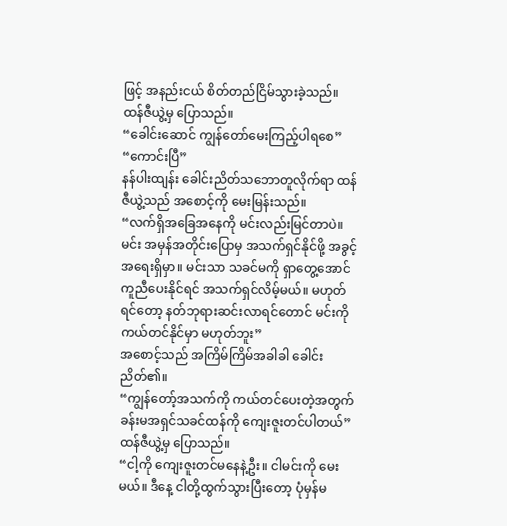ဖြင့် အနည်းငယ် စိတ်တည်ငြိမ်သွားခဲ့သည်။ ထန်ဇီယွဲ့မှ ပြောသည်။
“ခေါင်းဆောင် ကျွန်တော်မေးကြည့်ပါရစေ”
“ကောင်းပြီ”
နန်ပါးထျန်း ခေါင်းညိတ်သဘောတူလိုက်ရာ ထန်ဇီယွဲ့သည် အစောင့်ကို မေးမြန်းသည်။
“လက်ရှိအခြေအနေကို မင်းလည်းမြင်တာပဲ။ မင်း အမှန်အတိုင်းပြောမှ အသက်ရှင်နိုင်ဖို့ အခွင့်အရေးရှိမှာ။ မင်းသာ သခင်မကို ရှာတွေ့အောင် ကူညီပေးနိုင်ရင် အသက်ရှင်လိမ့်မယ်။ မဟုတ်ရင်တော့ နတ်ဘုရားဆင်းလာရင်တောင် မင်းကို ကယ်တင်နိုင်မှာ မဟုတ်ဘူး”
အစောင့်သည် အကြိမ်ကြိမ်အခါခါ ခေါင်းညိတ်၏။
“ကျွန်တော့်အသက်ကို ကယ်တင်ပေးတဲ့အတွက် ခန်းမအရှင်သခင်ထန်ကို ကျေးဇူးတင်ပါတယ်”
ထန်ဇီယွဲ့မှ ပြောသည်။
“ငါ့ကို ကျေးဇူးတင်မနေနဲ့ဦး။ ငါမင်းကို မေးမယ်။ ဒီနေ့ ငါတို့ထွက်သွားပြီးတော့ ပုံမှန်မ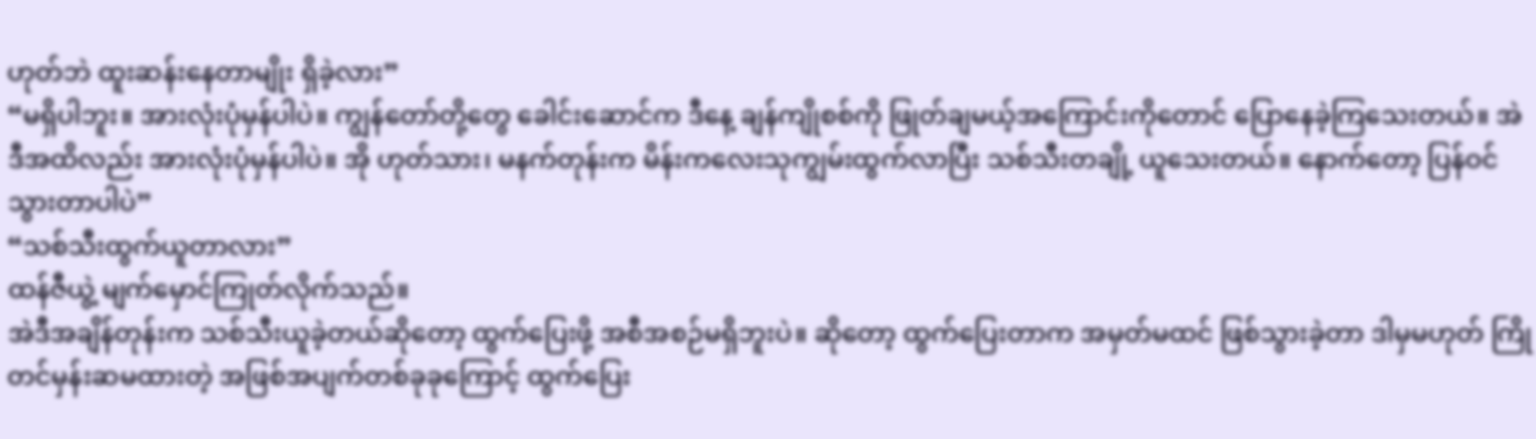ဟုတ်ဘဲ ထူးဆန်းနေတာမျိုး ရှိခဲ့လား”
“မရှိပါဘူး။ အားလုံးပုံမှန်ပါပဲ။ ကျွန်တော်တို့တွေ ခေါင်းဆောင်က ဒီနေ့ ချန်ကျိုစစ်ကို ဖြုတ်ချမယ့်အကြောင်းကိုတောင် ပြောနေခဲ့ကြသေးတယ်။ အဲဒီအထိလည်း အားလုံးပုံမှန်ပါပဲ။ အို ဟုတ်သား၊ မနက်တုန်းက မိန်းကလေးသုကျွမ်းထွက်လာပြီး သစ်သီးတချို့ ယူသေးတယ်။ နောက်တော့ ပြန်ဝင်သွားတာပါပဲ”
“သစ်သီးထွက်ယူတာလား”
ထန်ဇီယွဲ့ မျက်မှောင်ကြုတ်လိုက်သည်။
အဲဒီအချိန်တုန်းက သစ်သီးယူခဲ့တယ်ဆိုတော့ ထွက်ပြေးဖို့ အစီအစဉ်မရှိဘူးပဲ။ ဆိုတော့ ထွက်ပြေးတာက အမှတ်မထင် ဖြစ်သွားခဲ့တာ ဒါမှမဟုတ် ကြိုတင်မှန်းဆမထားတဲ့ အဖြစ်အပျက်တစ်ခုခုကြောင့် ထွက်ပြေး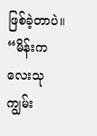ဖြစ်ခဲ့တာပဲ။
“မိန်းကလေးသုကျွမ်း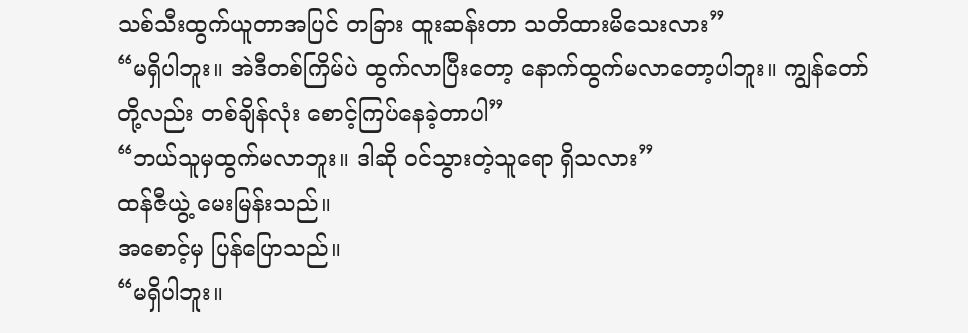သစ်သီးထွက်ယူတာအပြင် တခြား ထူးဆန်းတာ သတိထားမိသေးလား”
“မရှိပါဘူး။ အဲဒီတစ်ကြိမ်ပဲ ထွက်လာပြီးတော့ နောက်ထွက်မလာတော့ပါဘူး။ ကျွန်တော်တို့လည်း တစ်ချိန်လုံး စောင့်ကြပ်နေခဲ့တာပါ”
“ဘယ်သူမှထွက်မလာဘူး။ ဒါဆို ဝင်သွားတဲ့သူရော ရှိသလား”
ထန်ဇီယွဲ့ မေးမြန်းသည်။
အစောင့်မှ ပြန်ပြောသည်။
“မရှိပါဘူး။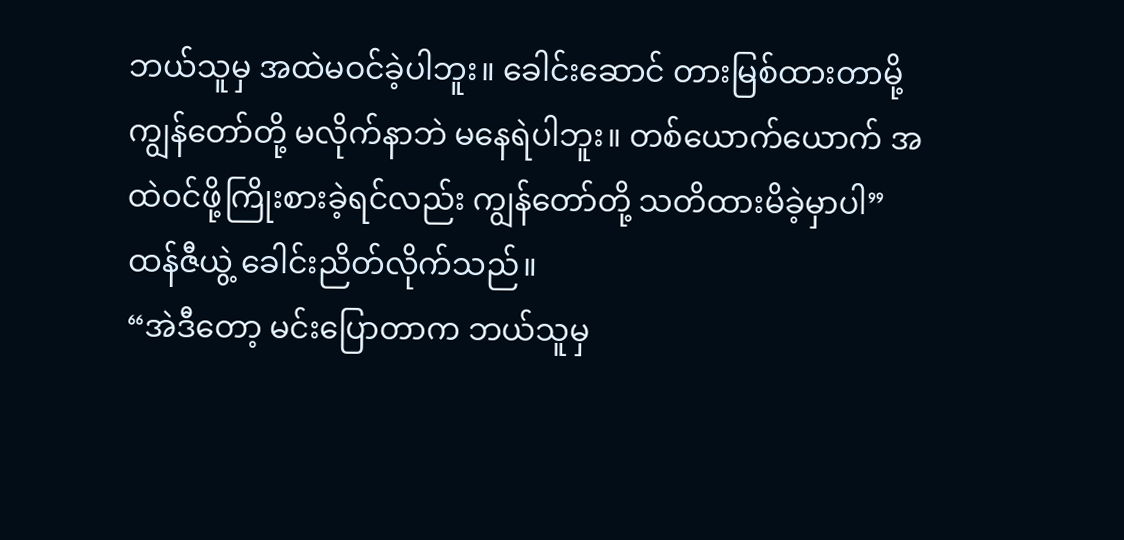ဘယ်သူမှ အထဲမဝင်ခဲ့ပါဘူး။ ခေါင်းဆောင် တားမြစ်ထားတာမို့ ကျွန်တော်တို့ မလိုက်နာဘဲ မနေရဲပါဘူး။ တစ်ယောက်ယောက် အထဲဝင်ဖို့ကြိုးစားခဲ့ရင်လည်း ကျွန်တော်တို့ သတိထားမိခဲ့မှာပါ”
ထန်ဇီယွဲ့ ခေါင်းညိတ်လိုက်သည်။
“အဲဒီတော့ မင်းပြောတာက ဘယ်သူမှ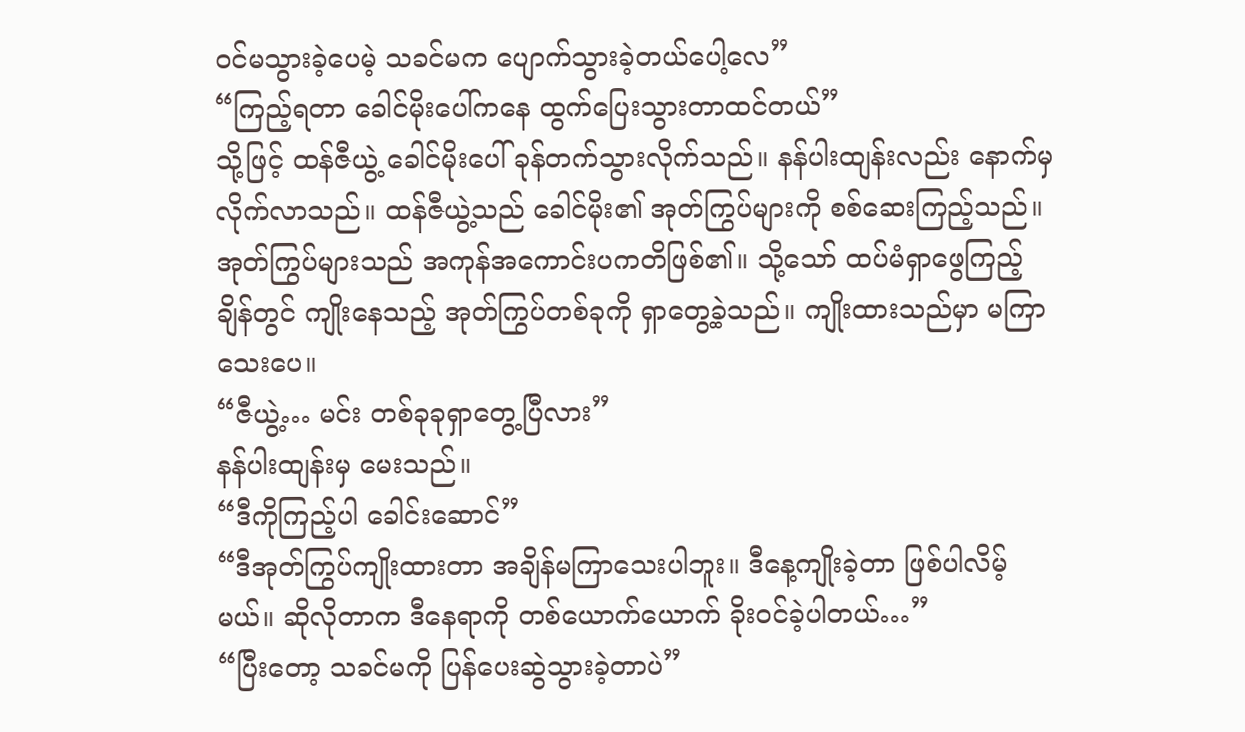ဝင်မသွားခဲ့ပေမဲ့ သခင်မက ပျောက်သွားခဲ့တယ်ပေါ့လေ”
“ကြည့်ရတာ ခေါင်မိုးပေါ်ကနေ ထွက်ပြေးသွားတာထင်တယ်”
သို့ဖြင့် ထန်ဇီယွဲ့ ခေါင်မိုးပေါ် ခုန်တက်သွားလိုက်သည်။ နန်ပါးထျန်းလည်း နောက်မှ လိုက်လာသည်။ ထန်ဇီယွဲ့သည် ခေါင်မိုး၏ အုတ်ကြွပ်များကို စစ်ဆေးကြည့်သည်။
အုတ်ကြွပ်များသည် အကုန်အကောင်းပကတိဖြစ်၏။ သို့သော် ထပ်မံရှာဖွေကြည့်ချိန်တွင် ကျိုးနေသည့် အုတ်ကြွပ်တစ်ခုကို ရှာတွေ့ခဲ့သည်။ ကျိုးထားသည်မှာ မကြာသေးပေ။
“ဇီယွဲ့… မင်း တစ်ခုခုရှာတွေ့ပြီလား”
နန်ပါးထျန်းမှ မေးသည်။
“ဒီကိုကြည့်ပါ ခေါင်းဆောင်”
“ဒီအုတ်ကြွပ်ကျိုးထားတာ အချိန်မကြာသေးပါဘူး။ ဒီနေ့ကျိုးခဲ့တာ ဖြစ်ပါလိမ့်မယ်။ ဆိုလိုတာက ဒီနေရာကို တစ်ယောက်ယောက် ခိုးဝင်ခဲ့ပါတယ်…”
“ပြီးတော့ သခင်မကို ပြန်ပေးဆွဲသွားခဲ့တာပဲ”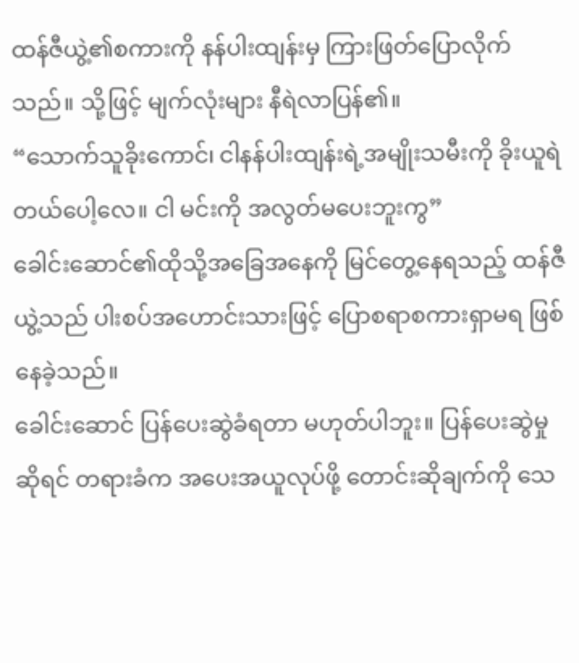ထန်ဇီယွဲ့၏စကားကို နန်ပါးထျန်းမှ ကြားဖြတ်ပြောလိုက်သည်။ သို့ဖြင့် မျက်လုံးများ နီရဲလာပြန်၏။
“သောက်သူခိုးကောင်၊ ငါနန်ပါးထျန်းရဲ့အမျိုးသမီးကို ခိုးယူရဲတယ်ပေါ့လေ။ ငါ မင်းကို အလွတ်မပေးဘူးကွ”
ခေါင်းဆောင်၏ထိုသို့အခြေအနေကို မြင်တွေ့နေရသည့် ထန်ဇီယွဲ့သည် ပါးစပ်အဟောင်းသားဖြင့် ပြောစရာစကားရှာမရ ဖြစ်နေခဲ့သည်။
ခေါင်းဆောင် ပြန်ပေးဆွဲခံရတာ မဟုတ်ပါဘူး။ ပြန်ပေးဆွဲမှုဆိုရင် တရားခံက အပေးအယူလုပ်ဖို့ တောင်းဆိုချက်ကို သေ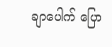ချာပေါက် ပြော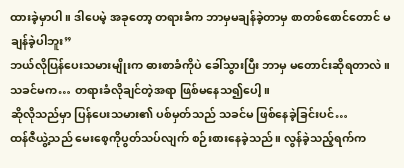ထားခဲ့မှာပါ။ ဒါပေမဲ့ အခုတော့ တရားခံက ဘာမှမချန်ခဲ့တာမှ စာတစ်စောင်တောင် မချန်ခဲ့ပါဘူး”
ဘယ်လိုပြန်ပေးသမားမျိုးက ဓားစာခံကိုပဲ ခေါ်သွားပြီး ဘာမှ မတောင်းဆိုရတာလဲ။
သခင်မက… တရားခံလိုချင်တဲ့အရာ ဖြစ်မနေသ၍ပေါ့။
ဆိုလိုသည်မှာ ပြန်ပေးသမား၏ ပစ်မှတ်သည် သခင်မ ဖြစ်နေခဲ့ခြင်းပင်…
ထန်ဇီယွဲ့သည် မေးစေ့ကိုပွတ်သပ်လျက် စဉ်းစားနေခဲ့သည်။ လွန်ခဲ့သည့်ရက်က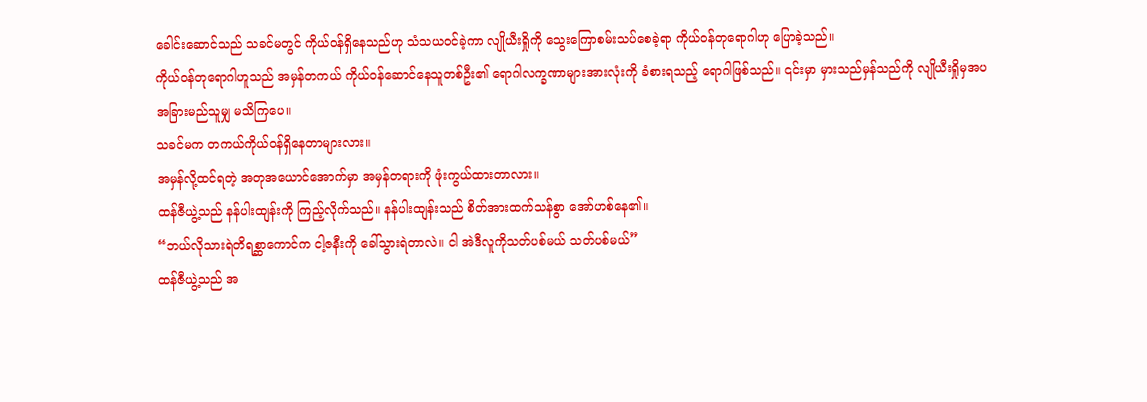ခေါင်းဆောင်သည် သခင်မတွင် ကိုယ်ဝန်ရှိနေသည်ဟု သံသယဝင်ခဲ့ကာ လျိုယီးရှိုကို သွေးကြောစမ်းသပ်စေခဲ့ရာ ကိုယ်ဝန်တုရောဂါဟု ပြောခဲ့သည်။
ကိုယ်ဝန်တုရောဂါဟူသည် အမှန်တကယ် ကိုယ်ဝန်ဆောင်နေသူတစ်ဦး၏ ရောဂါလက္ခဏာများအားလုံးကို ခံစားရသည့် ရောဂါဖြစ်သည်။ ၎င်းမှာ မှားသည်မှန်သည်ကို လျိုယီးရှိုမှအပ အခြားမည်သူမျှ မသိကြပေ။
သခင်မက တကယ်ကိုယ်ဝန်ရှိနေတာများလား။
အမှန်လို့ထင်ရတဲ့ အတုအယောင်အောက်မှာ အမှန်တရားကို ဖုံးကွယ်ထားတာလား။
ထန်ဇီယွဲ့သည် နန်ပါးထျန်းကို ကြည့်လိုက်သည်။ နန်ပါးထျန်းသည် စိတ်အားထက်သန်စွာ အော်ဟစ်နေ၏။
“ဘယ်လိုသားရဲတိရစ္ဆာကောင်က ငါ့ဇနီးကို ခေါ်သွားရဲတာလဲ။ ငါ အဲဒီလူကိုသတ်ပစ်မယ် သတ်ပစ်မယ်”
ထန်ဇီယွဲ့သည် အ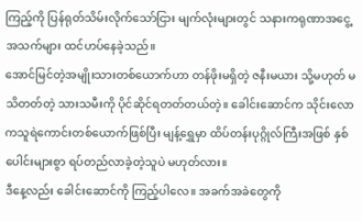ကြည့်ကို ပြန်ရုတ်သိမ်းလိုက်သော်ငြား မျက်လုံးများတွင် သနားကရုဏာအငွေ့အသက်များ ထင်ဟပ်နေခဲ့သည်။
အောင်မြင်တဲ့အမျိုးသားတစ်ယောက်ဟာ တန်ဖိုးမရှိတဲ့ ဇနီးမယား သို့မဟုတ် မသိတတ်တဲ့ သားသမီးကို ပိုင်ဆိုင်ရတတ်တယ်တဲ့။ ခေါင်းဆောင်က သိုင်းလောကသူရဲကောင်းတစ်ယောက်ဖြစ်ပြီး မျန့်ရွှေမှာ ထိပ်တန်းပုဂ္ဂိုလ်ကြီးအဖြစ် နှစ်ပေါင်းများစွာ ရပ်တည်လာခဲ့တဲ့သူပဲ မဟုတ်လား။
ဒီနေ့လည်း ခေါင်းဆောင်ကို ကြည့်ပါလေ။ အခက်အခဲတွေကို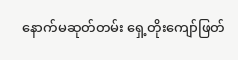နောက်မဆုတ်တမ်း ရှေ့တိုးကျော်ဖြတ်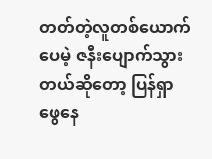တတ်တဲ့လူတစ်ယောက်ပေမဲ့ ဇနီးပျောက်သွားတယ်ဆိုတော့ ပြန်ရှာဖွေနေ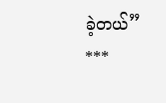ခဲ့တယ်”
***